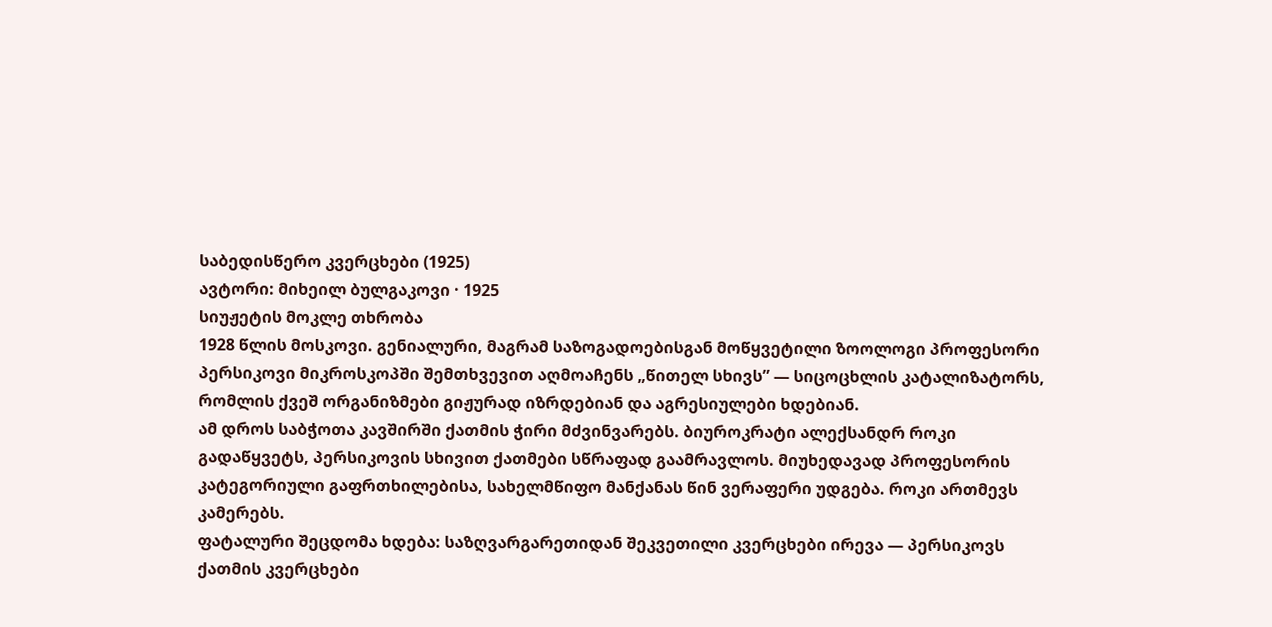საბედისწერო კვერცხები (1925)
ავტორი: მიხეილ ბულგაკოვი · 1925
სიუჟეტის მოკლე თხრობა
1928 წლის მოსკოვი. გენიალური, მაგრამ საზოგადოებისგან მოწყვეტილი ზოოლოგი პროფესორი პერსიკოვი მიკროსკოპში შემთხვევით აღმოაჩენს „წითელ სხივს” — სიცოცხლის კატალიზატორს, რომლის ქვეშ ორგანიზმები გიჟურად იზრდებიან და აგრესიულები ხდებიან.
ამ დროს საბჭოთა კავშირში ქათმის ჭირი მძვინვარებს. ბიუროკრატი ალექსანდრ როკი გადაწყვეტს, პერსიკოვის სხივით ქათმები სწრაფად გაამრავლოს. მიუხედავად პროფესორის კატეგორიული გაფრთხილებისა, სახელმწიფო მანქანას წინ ვერაფერი უდგება. როკი ართმევს კამერებს.
ფატალური შეცდომა ხდება: საზღვარგარეთიდან შეკვეთილი კვერცხები ირევა — პერსიკოვს ქათმის კვერცხები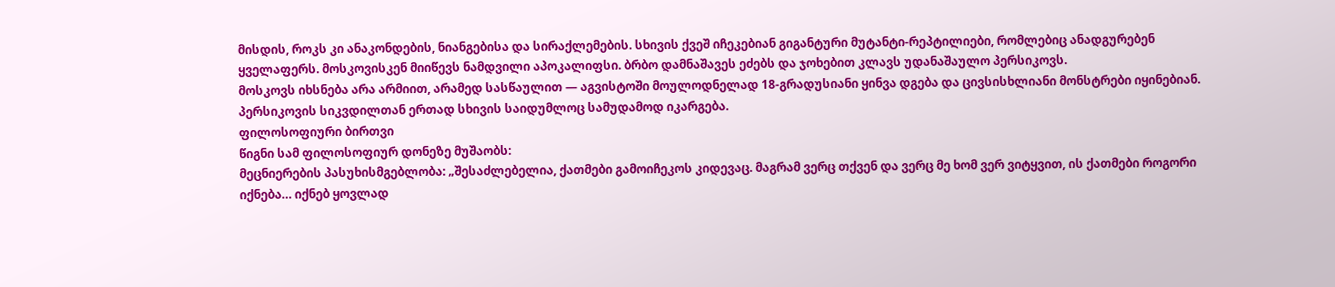მისდის, როკს კი ანაკონდების, ნიანგებისა და სირაქლემების. სხივის ქვეშ იჩეკებიან გიგანტური მუტანტი-რეპტილიები, რომლებიც ანადგურებენ ყველაფერს. მოსკოვისკენ მიიწევს ნამდვილი აპოკალიფსი. ბრბო დამნაშავეს ეძებს და ჯოხებით კლავს უდანაშაულო პერსიკოვს.
მოსკოვს იხსნება არა არმიით, არამედ სასწაულით — აგვისტოში მოულოდნელად 18-გრადუსიანი ყინვა დგება და ცივსისხლიანი მონსტრები იყინებიან. პერსიკოვის სიკვდილთან ერთად სხივის საიდუმლოც სამუდამოდ იკარგება.
ფილოსოფიური ბირთვი
წიგნი სამ ფილოსოფიურ დონეზე მუშაობს:
მეცნიერების პასუხისმგებლობა: „შესაძლებელია, ქათმები გამოიჩეკოს კიდევაც. მაგრამ ვერც თქვენ და ვერც მე ხომ ვერ ვიტყვით, ის ქათმები როგორი იქნება… იქნებ ყოვლად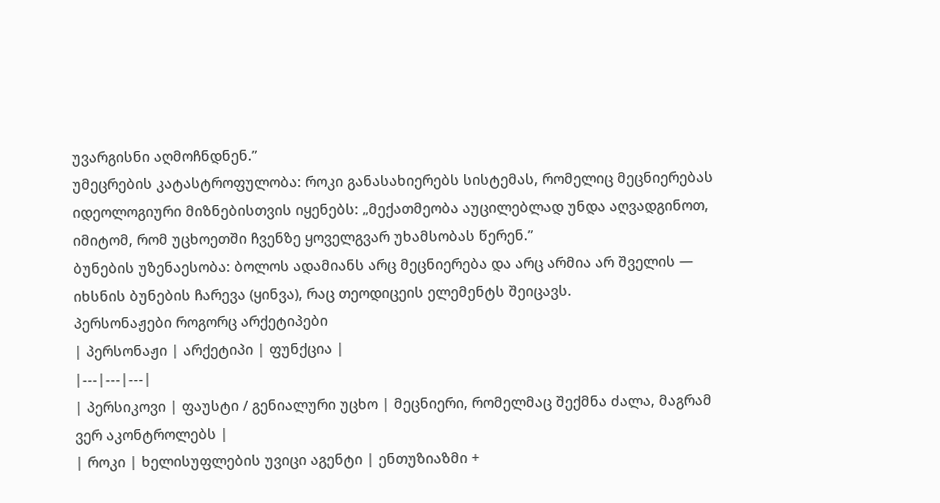უვარგისნი აღმოჩნდნენ.”
უმეცრების კატასტროფულობა: როკი განასახიერებს სისტემას, რომელიც მეცნიერებას იდეოლოგიური მიზნებისთვის იყენებს: „მექათმეობა აუცილებლად უნდა აღვადგინოთ, იმიტომ, რომ უცხოეთში ჩვენზე ყოველგვარ უხამსობას წერენ.”
ბუნების უზენაესობა: ბოლოს ადამიანს არც მეცნიერება და არც არმია არ შველის — იხსნის ბუნების ჩარევა (ყინვა), რაც თეოდიცეის ელემენტს შეიცავს.
პერსონაჟები როგორც არქეტიპები
| პერსონაჟი | არქეტიპი | ფუნქცია |
|---|---|---|
| პერსიკოვი | ფაუსტი / გენიალური უცხო | მეცნიერი, რომელმაც შექმნა ძალა, მაგრამ ვერ აკონტროლებს |
| როკი | ხელისუფლების უვიცი აგენტი | ენთუზიაზმი +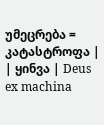უმეცრება = კატასტროფა |
| ყინვა | Deus ex machina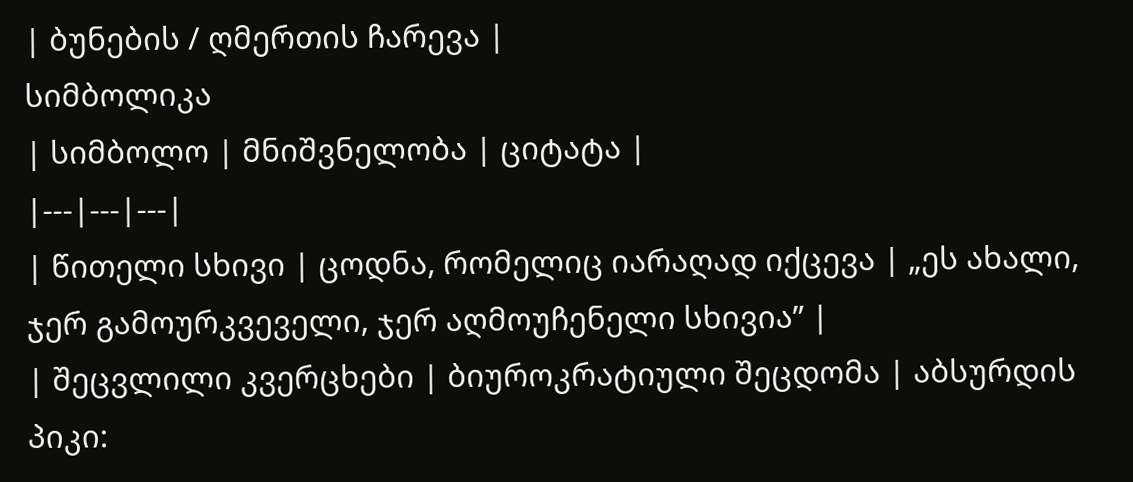| ბუნების / ღმერთის ჩარევა |
სიმბოლიკა
| სიმბოლო | მნიშვნელობა | ციტატა |
|---|---|---|
| წითელი სხივი | ცოდნა, რომელიც იარაღად იქცევა | „ეს ახალი, ჯერ გამოურკვეველი, ჯერ აღმოუჩენელი სხივია” |
| შეცვლილი კვერცხები | ბიუროკრატიული შეცდომა | აბსურდის პიკი: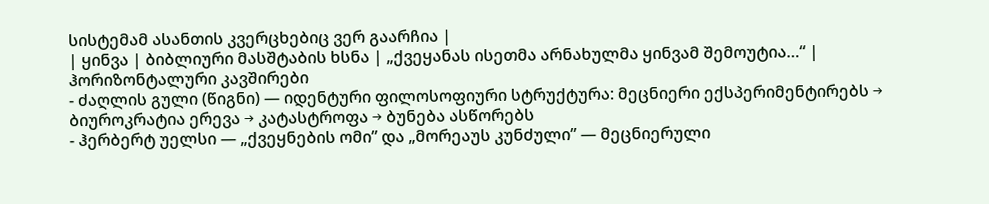სისტემამ ასანთის კვერცხებიც ვერ გაარჩია |
| ყინვა | ბიბლიური მასშტაბის ხსნა | „ქვეყანას ისეთმა არნახულმა ყინვამ შემოუტია…“ |
ჰორიზონტალური კავშირები
- ძაღლის გული (წიგნი) — იდენტური ფილოსოფიური სტრუქტურა: მეცნიერი ექსპერიმენტირებს → ბიუროკრატია ერევა → კატასტროფა → ბუნება ასწორებს
- ჰერბერტ უელსი — „ქვეყნების ომი” და „მორეაუს კუნძული” — მეცნიერული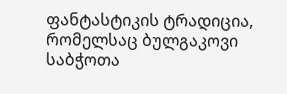ფანტასტიკის ტრადიცია, რომელსაც ბულგაკოვი საბჭოთა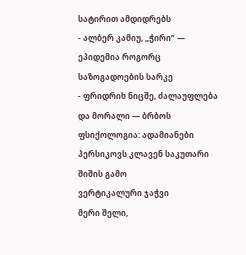სატირით ამდიდრებს
- ალბერ კამიუ, „ჭირი” — ეპიდემია როგორც საზოგადოების სარკე
- ფრიდრიხ ნიცშე, ძალაუფლება და მორალი — ბრბოს ფსიქოლოგია: ადამიანები პერსიკოვს კლავენ საკუთარი შიშის გამო
ვერტიკალური ჯაჭვი
მერი შელი,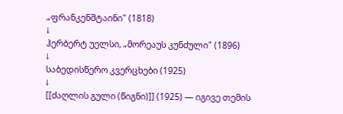„ფრანკენშტაინი" (1818)
↓
ჰერბერტ უელსი, „მორეაუს კუნძული" (1896)
↓
საბედისწერო კვერცხები (1925)
↓
[[ძაღლის გული (წიგნი)]] (1925) — იგივე თემის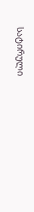სატირული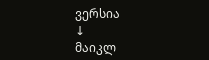ვერსია
↓
მაიკლ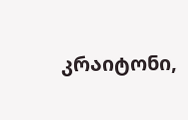კრაიტონი,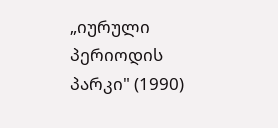„იურული პერიოდის პარკი" (1990)